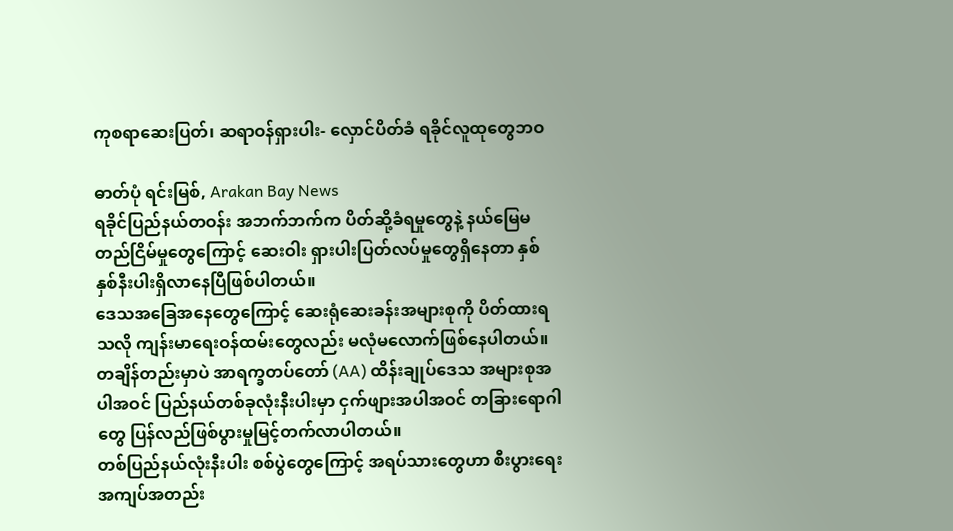ကုစရာဆေးပြတ်၊ ဆရာဝန်ရှားပါး- လှောင်ပိတ်ခံ ရခိုင်လူထုတွေဘဝ

ဓာတ်ပုံ ရင်းမြစ်, Arakan Bay News
ရခိုင်ပြည်နယ်တဝန်း အဘက်ဘက်က ပိတ်ဆို့ခံရမှုတွေနဲ့ နယ်မြေမတည်ငြိမ်မှုတွေကြောင့် ဆေးဝါး ရှားပါးပြတ်လပ်မှုတွေရှိနေတာ နှစ်နှစ်နီးပါးရှိလာနေပြီဖြစ်ပါတယ်။
ဒေသအခြေအနေတွေကြောင့် ဆေးရုံဆေးခန်းအများစုကို ပိတ်ထားရသလို ကျန်းမာရေးဝန်ထမ်းတွေလည်း မလုံမလောက်ဖြစ်နေပါတယ်။
တချိန်တည်းမှာပဲ အာရက္ခတပ်တော် (AA) ထိန်းချုပ်ဒေသ အများစုအပါအဝင် ပြည်နယ်တစ်ခုလုံးနီးပါးမှာ ငှက်ဖျားအပါအဝင် တခြားရောဂါတွေ ပြန်လည်ဖြစ်ပွားမှုမြင့်တက်လာပါတယ်။
တစ်ပြည်နယ်လုံးနီးပါး စစ်ပွဲတွေကြောင့် အရပ်သားတွေဟာ စီးပွားရေးအကျပ်အတည်း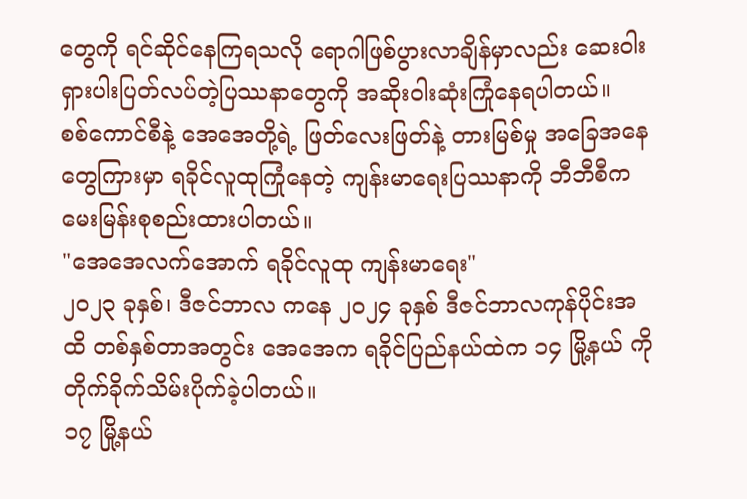တွေကို ရင်ဆိုင်နေကြရသလို ရောဂါဖြစ်ပွားလာချိန်မှာလည်း ဆေးဝါးရှားပါးပြတ်လပ်တဲ့ပြဿနာတွေကို အဆိုးဝါးဆုံးကြုံနေရပါတယ်။
စစ်ကောင်စီနဲ့ အေအေတို့ရဲ့ ဖြတ်လေးဖြတ်နဲ့ တားမြစ်မှု အခြေအနေတွေကြားမှာ ရခိုင်လူထုကြုံနေတဲ့ ကျန်းမာရေးပြဿနာကို ဘီဘီစီက မေးမြန်းစုစည်းထားပါတယ်။
"အေအေလက်အောက် ရခိုင်လူထု ကျန်းမာရေး"
၂၀၂၃ ခုနှစ်၊ ဒီဇင်ဘာလ ကနေ ၂၀၂၄ ခုနှစ် ဒီဇင်ဘာလကုန်ပိုင်းအထိ တစ်နှစ်တာအတွင်း အေအေက ရခိုင်ပြည်နယ်ထဲက ၁၄ မြို့နယ် ကို တိုက်ခိုက်သိမ်းပိုက်ခဲ့ပါတယ်။
၁၇ မြို့နယ်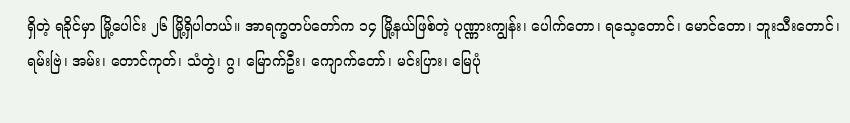ရှိတဲ့ ရခိုင်မှာ မြို့ပေါင်း ၂၆ မြို့ရှိပါတယ်။ အာရက္ခတပ်တော်က ၁၄ မြို့နယ်ဖြစ်တဲ့ ပုဏ္ဏားကျွန်း၊ ပေါက်တော၊ ရသေ့တောင်၊ မောင်တော၊ ဘူးသီးတောင်၊ ရမ်းဗြဲ၊ အမ်း၊ တောင်ကုတ်၊ သံတွဲ၊ ဂွ၊ မြောက်ဦး၊ ကျောက်တော်၊ မင်းပြား၊ မြေပုံ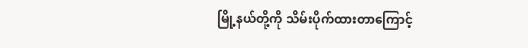မြို့နယ်တို့ကို သိမ်းပိုက်ထားတာကြောင့်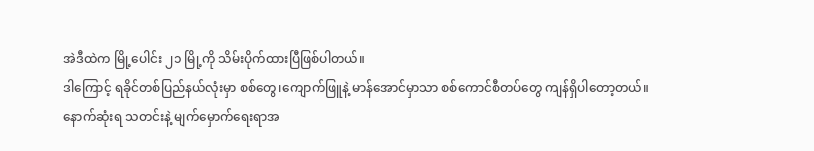အဲဒီထဲက မြို့ပေါင်း ၂၁ မြို့ကို သိမ်းပိုက်ထားပြီဖြစ်ပါတယ်။
ဒါကြောင့် ရခိုင်တစ်ပြည်နယ်လုံးမှာ စစ်တွေ၊ကျောက်ဖြူနဲ့ မာန်အောင်မှာသာ စစ်ကောင်စီတပ်တွေ ကျန်ရှိပါတော့တယ်။
နောက်ဆုံးရ သတင်းနဲ့ မျက်မှောက်ရေးရာအ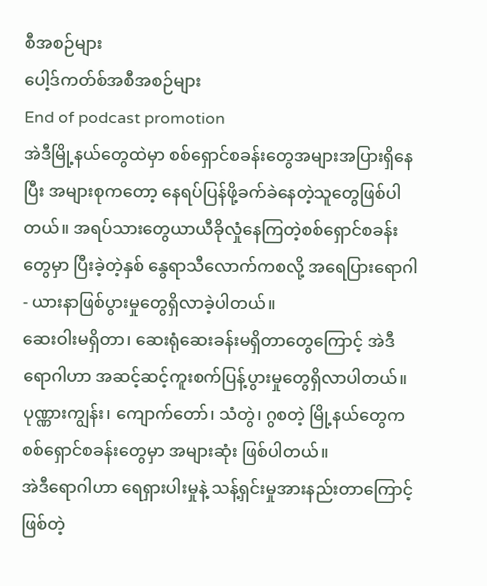စီအစဉ်များ
ပေါ့ဒ်ကတ်စ်အစီအစဉ်များ
End of podcast promotion
အဲဒီမြို့နယ်တွေထဲမှာ စစ်ရှောင်စခန်းတွေအများအပြားရှိနေပြီး အများစုကတော့ နေရပ်ပြန်ဖို့ခက်ခဲနေတဲ့သူတွေဖြစ်ပါတယ်။ အရပ်သားတွေယာယီခိုလှုံနေကြတဲ့စစ်ရှောင်စခန်းတွေမှာ ပြီးခဲ့တဲ့နှစ် နွေရာသီလောက်ကစလို့ အရေပြားရောဂါ - ယားနာဖြစ်ပွားမှုတွေရှိလာခဲ့ပါတယ်။
ဆေးဝါးမရှိတာ၊ ဆေးရုံဆေးခန်းမရှိတာတွေကြောင့် အဲဒီရောဂါဟာ အဆင့်ဆင့်ကူးစက်ပြန့်ပွားမှုတွေရှိလာပါတယ်။ ပုဏ္ဏားကျွန်း၊ ကျောက်တော်၊ သံတွဲ၊ ဂွစတဲ့ မြို့နယ်တွေက စစ်ရှောင်စခန်းတွေမှာ အများဆုံး ဖြစ်ပါတယ်။
အဲဒီရောဂါဟာ ရေရှားပါးမှုနဲ့ သန့်ရှင်းမှုအားနည်းတာကြောင့် ဖြစ်တဲ့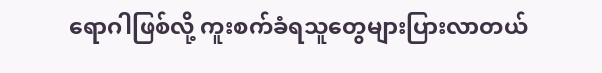ရောဂါဖြစ်လို့ ကူးစက်ခံရသူတွေများပြားလာတယ်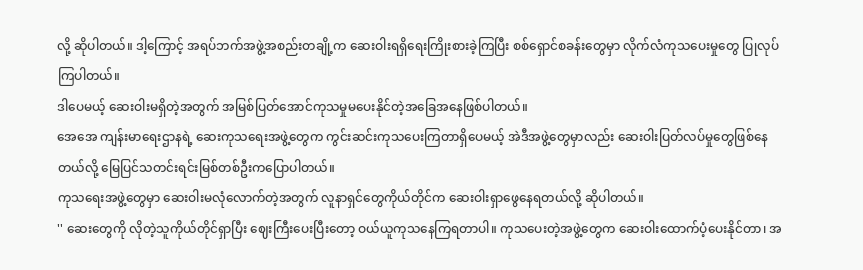လို့ ဆိုပါတယ်။ ဒါ့ကြောင့် အရပ်ဘက်အဖွဲ့အစည်းတချို့က ဆေးဝါးရရှိရေးကြိုးစားခဲ့ကြပြီး စစ်ရှောင်စခန်းတွေမှာ လိုက်လံကုသပေးမှုတွေ ပြုလုပ်ကြပါတယ်။
ဒါပေမယ့် ဆေးဝါးမရှိတဲ့အတွက် အမြစ်ပြတ်အောင်ကုသမှုမပေးနိုင်တဲ့အခြေအနေဖြစ်ပါတယ်။
အေအေ ကျန်းမာရေးဌာနရဲ့ ဆေးကုသရေးအဖွဲ့တွေက ကွင်းဆင်းကုသပေးကြတာရှိပေမယ့် အဲဒီအဖွဲ့တွေမှာလည်း ဆေးဝါးပြတ်လပ်မှုတွေဖြစ်နေတယ်လို့ မြေပြင်သတင်းရင်းမြစ်တစ်ဦးကပြောပါတယ်။
ကုသရေးအဖွဲ့တွေမှာ ဆေးဝါးမလုံလောက်တဲ့အတွက် လူနာရှင်တွေကိုယ်တိုင်က ဆေးဝါးရှာဖွေနေရတယ်လို့ ဆိုပါတယ်။
'' ဆေးတွေကို လိုတဲ့သူကိုယ်တိုင်ရှာပြီး ဈေးကြီးပေးပြီးတော့ ဝယ်ယူကုသနေကြရတာပါ။ ကုသပေးတဲ့အဖွဲ့တွေက ဆေးဝါးထောက်ပံ့ပေးနိုင်တာ၊ အ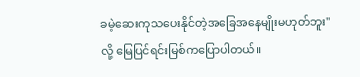ခမဲ့ဆေးကုသပေးနိုင်တဲ့အခြေအနေမျိုးမဟုတ်ဘူး'' လို့ မြေပြင်ရင်းမြစ်ကပြောပါတယ်။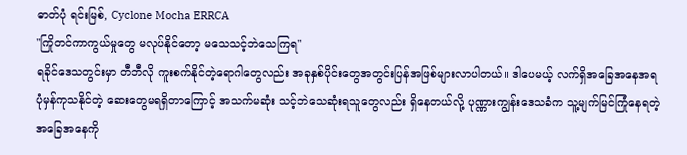ဓာတ်ပုံ ရင်းမြစ်, Cyclone Mocha ERRCA
"ကြိုတင်ကာကွယ်မှုတွေ မလုပ်နိုင်တော့ မသေသင့်ဘဲသေကြရ"
ရခိုင်ဒေသတွင်းမှာ တီဘီလို ကူးစက်နိုင်တဲ့ရောဂါတွေလည်း အခုနှစ်ပိုင်းတွေအတွင်းပြန်အဖြစ်များလာပါတယ်။ ဒါပေမယ့် လက်ရှိအခြေအနေအရ ပုံမှန်ကုသနိုင်တဲ့ ဆေးတွေမရရှိတာကြောင့် အသက်မဆုံး သင့်ဘဲသေဆုံးရသူတွေလည်း ရှိနေတယ်လို့ ပုဏ္ဏားကျွန်းဒေသခံက သူ့မျက်မြင်ကြုံနေရတဲ့ အခြေအနေကို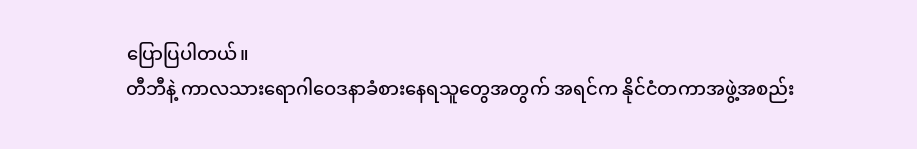ပြောပြပါတယ်။
တီဘီနဲ့ ကာလသားရောဂါဝေဒနာခံစားနေရသူတွေအတွက် အရင်က နိုင်ငံတကာအဖွဲ့အစည်း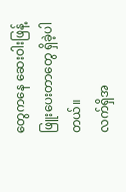တွေကနေ ဆေးဝါးဖြန့်ဖြူးပေးတာတွေ ရှိခဲ့ပါတယ်။
လက်ရှိအ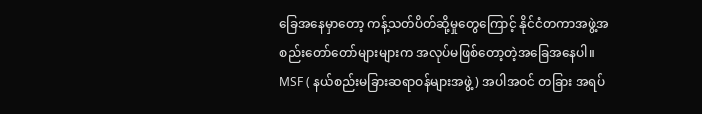ခြေအနေမှာတော့ ကန့်သတ်ပိတ်ဆို့မှုတွေကြောင့် နိုင်ငံတကာအဖွဲ့အစည်းတော်တော်များများက အလုပ်မဖြစ်တော့တဲ့အခြေအနေပါ။ MSF ( နယ်စည်းမခြားဆရာဝန်များအဖွဲ့) အပါအဝင် တခြား အရပ်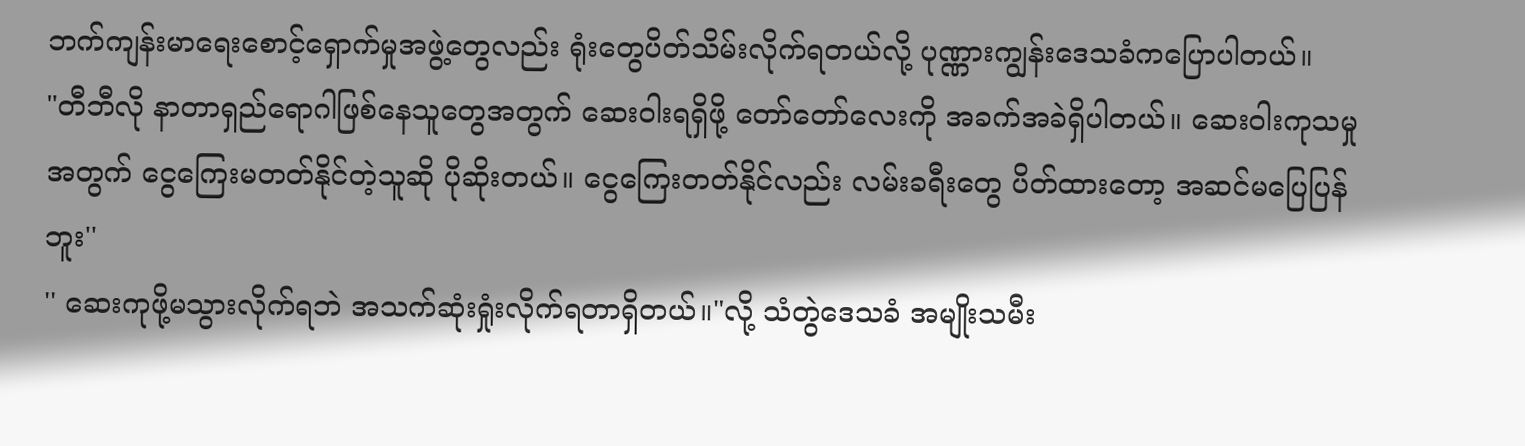ဘက်ကျန်းမာရေးစောင့်ရှောက်မှုအဖွဲ့တွေလည်း ရုံးတွေပိတ်သိမ်းလိုက်ရတယ်လို့ ပုဏ္ဏားကျွန်းဒေသခံကပြောပါတယ်။
"တီဘီလို နာတာရှည်ရောဂါဖြစ်နေသူတွေအတွက် ဆေးဝါးရရှိဖို့ တော်တော်လေးကို အခက်အခဲရှိပါတယ်။ ဆေးဝါးကုသမှုအတွက် ငွေကြေးမတတ်နိုင်တဲ့သူဆို ပိုဆိုးတယ်။ ငွေကြေးတတ်နိုင်လည်း လမ်းခရီးတွေ ပိတ်ထားတော့ အဆင်မပြေပြန်ဘူး''
'' ဆေးကုဖို့မသွားလိုက်ရဘဲ အသက်ဆုံးရှုံးလိုက်ရတာရှိတယ်။"လို့ သံတွဲဒေသခံ အမျိုးသမီး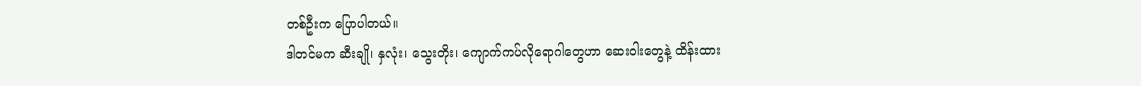တစ်ဦးက ပြောပါတယ်။
ဒါတင်မက ဆီးချို၊ နှလုံး၊ သွေးတိုး၊ ကျောက်ကပ်လိုရောဂါတွေဟာ ဆေးဝါးတွေနဲ့ ထိန်းထား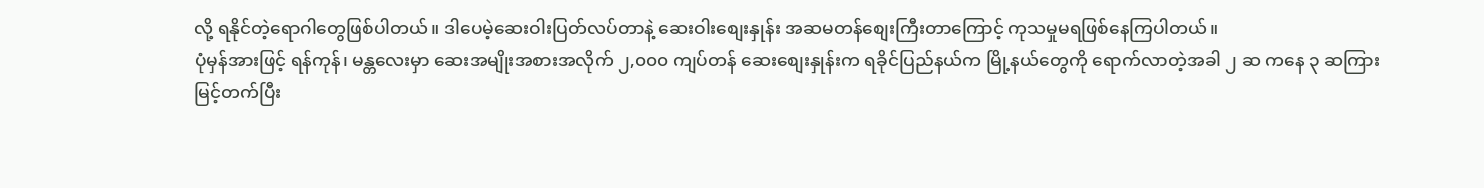လို့ ရနိုင်တဲ့ရောဂါတွေဖြစ်ပါတယ်။ ဒါပေမဲ့ဆေးဝါးပြတ်လပ်တာနဲ့ ဆေးဝါးစျေးနှုန်း အဆမတန်စျေးကြီးတာကြောင့် ကုသမှုမရဖြစ်နေကြပါတယ်။
ပုံမှန်အားဖြင့် ရန်ကုန်၊ မန္တလေးမှာ ဆေးအမျိုးအစားအလိုက် ၂,၀၀၀ ကျပ်တန် ဆေးစျေးနှုန်းက ရခိုင်ပြည်နယ်က မြို့နယ်တွေကို ရောက်လာတဲ့အခါ ၂ ဆ ကနေ ၃ ဆကြားမြင့်တက်ပြီး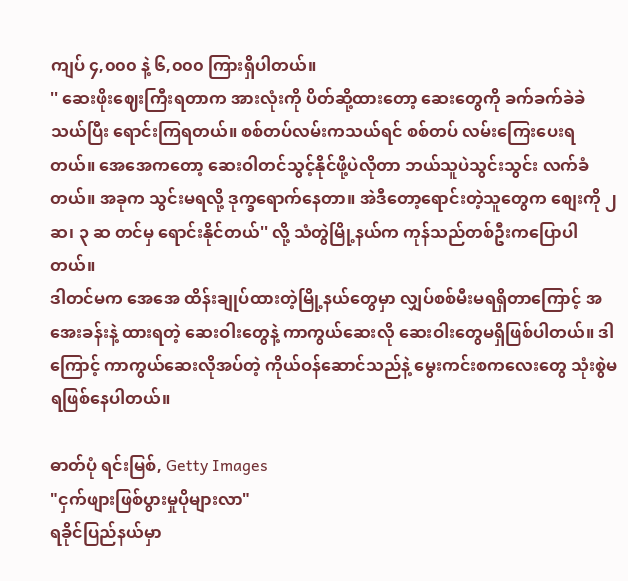ကျပ် ၄,၀၀၀ နဲ့ ၆,၀၀၀ ကြားရှိပါတယ်။
'' ဆေးဖိုးဈေးကြီးရတာက အားလုံးကို ပိတ်ဆို့ထားတော့ ဆေးတွေကို ခက်ခက်ခဲခဲသယ်ပြီး ရောင်းကြရတယ်။ စစ်တပ်လမ်းကသယ်ရင် စစ်တပ် လမ်းကြေးပေးရတယ်။ အေအေကတော့ ဆေးဝါတင်သွင့်နိုင်ဖို့ပဲလိုတာ ဘယ်သူပဲသွင်းသွင်း လက်ခံတယ်။ အခုက သွင်းမရလို့ ဒုက္ခရောက်နေတာ။ အဲဒီတော့ရောင်းတဲ့သူတွေက စျေးကို ၂ ဆ၊ ၃ ဆ တင်မှ ရောင်းနိုင်တယ်'' လို့ သံတွဲမြို့နယ်က ကုန်သည်တစ်ဦးကပြောပါတယ်။
ဒါတင်မက အေအေ ထိန်းချုပ်ထားတဲ့မြို့နယ်တွေမှာ လျှပ်စစ်မီးမရရှိတာကြောင့် အအေးခန်းနဲ့ ထားရတဲ့ ဆေးဝါးတွေနဲ့ ကာကွယ်ဆေးလို ဆေးဝါးတွေမရှိဖြစ်ပါတယ်။ ဒါကြောင့် ကာကွယ်ဆေးလိုအပ်တဲ့ ကိုယ်ဝန်ဆောင်သည်နဲ့ မွေးကင်းစကလေးတွေ သုံးစွဲမရဖြစ်နေပါတယ်။

ဓာတ်ပုံ ရင်းမြစ်, Getty Images
"ငှက်ဖျားဖြစ်ပွားမှုပိုများလာ"
ရခိုင်ပြည်နယ်မှာ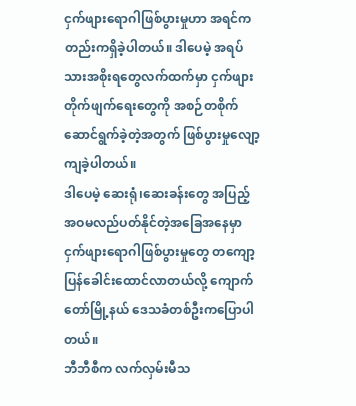ငှက်ဖျားရောဂါဖြစ်ပွားမှုဟာ အရင်ကတည်းကရှိခဲ့ပါတယ်။ ဒါပေမဲ့ အရပ်သားအစိုးရတွေလက်ထက်မှာ ငှက်ဖျားတိုက်ဖျက်ရေးတွေကို အစဉ်တစိုက် ဆောင်ရွက်ခဲ့တဲ့အတွက် ဖြစ်ပွားမှုလျော့ကျခဲ့ပါတယ်။
ဒါပေမဲ့ ဆေးရုံ၊ဆေးခန်းတွေ အပြည့်အဝမလည်ပတ်နိုင်တဲ့အခြေအနေမှာ ငှက်ဖျားရောဂါဖြစ်ပွားမှုတွေ တကျော့ပြန်ခေါင်းထောင်လာတယ်လို့ ကျောက်တော်မြို့နယ် ဒေသခံတစ်ဦးကပြောပါတယ်။
ဘီဘီစီက လက်လှမ်းမီသ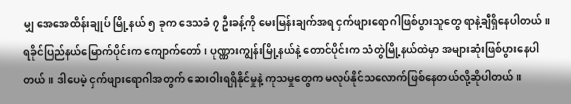မျှ အေအေထိန်းချုပ် မြို့နယ် ၅ ခုက ဒေသခံ ၇ ဦးခန့်ကို မေးမြန်းချက်အရ ငှက်ဖျားရောဂါဖြစ်ပွားသူတွေ ရာနဲ့ချီရှိနေပါတယ်။
ရခိုင်ပြည်နယ်မြောက်ပိုင်းက ကျောက်တော်၊ ပုဏ္ဏားကျွန်းမြို့နယ်နဲ့ တောင်ပိုင်းက သံတွဲမြို့နယ်ထဲမှာ အများဆုံးဖြစ်ပွားနေပါတယ်။ ဒါပေမဲ့ ငှက်ဖျားရောဂါအတွက် ဆေးဝါးရရှိနိုင်မှုနဲ့ ကုသမှုတွေက မလုပ်နိုင်သလောက်ဖြစ်နေတယ်လို့ဆိုပါတယ်။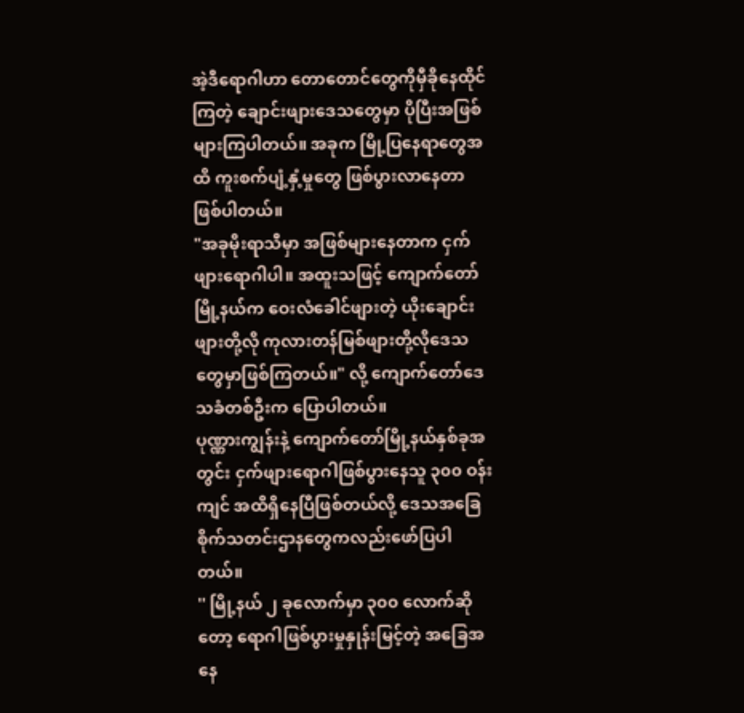အဲ့ဒီရောဂါဟာ တောတောင်တွေကိုမှီခိုနေထိုင် ကြတဲ့ ချောင်းဖျားဒေသတွေမှာ ပိုပြီးအဖြစ်များကြပါတယ်။ အခုက မြို့ပြနေရာတွေအထိ ကူးစက်ပျံ့နှံ့မှုတွေ ဖြစ်ပွားလာနေတာဖြစ်ပါတယ်။
"အခုမိုးရာသီမှာ အဖြစ်များနေတာက ငှက်ဖျားရောဂါပါ။ အထူးသဖြင့် ကျောက်တော်မြို့နယ်က ဝေးလံခေါင်ဖျားတဲ့ ယိုးချောင်းဖျားတို့လို ကုလားတန်မြစ်ဖျားတို့လိုဒေသတွေမှာဖြစ်ကြတယ်။" လို့ ကျောက်တော်ဒေသခံတစ်ဦးက ပြောပါတယ်။
ပုဏ္ဏားကျွန်းနဲ့ ကျောက်တော်မြို့နယ်နှစ်ခုအတွင်း ငှက်ဖျားရောဂါဖြစ်ပွားနေသူ ၃၀၀ ဝန်းကျင် အထိရှိနေပြီဖြစ်တယ်လို့ ဒေသအခြေစိုက်သတင်းဌာနတွေကလည်းဖော်ပြပါတယ်။
'' မြို့နယ် ၂ ခုလောက်မှာ ၃၀၀ လောက်ဆိုတော့ ရောဂါဖြစ်ပွားမှုနှုန်းမြင့်တဲ့ အခြေအနေ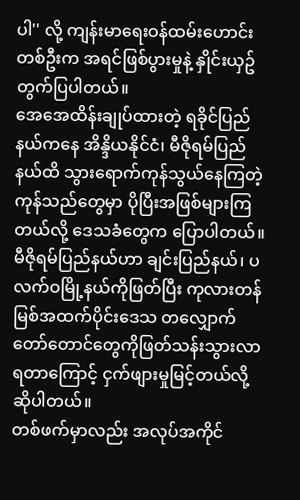ပါ'' လို့ ကျန်းမာရေးဝန်ထမ်းဟောင်းတစ်ဦးက အရင်ဖြစ်ပွားမှုနဲ့ နှိုင်းယှဥ်တွက်ပြပါတယ်။
အေအေထိန်းချုပ်ထားတဲ့ ရခိုင်ပြည်နယ်ကနေ အိန္ဒိယနိုင်ငံ၊ မီဇိုရမ်ပြည်နယ်ထိ သွားရောက်ကုန်သွယ်နေကြတဲ့ ကုန်သည်တွေမှာ ပိုပြီးအဖြစ်များကြတယ်လို့ ဒေသခံတွေက ပြောပါတယ်။
မီဇိုရမ်ပြည်နယ်ဟာ ချင်းပြည်နယ်၊ ပလက်ဝမြို့နယ်ကိုဖြတ်ပြီး ကုလားတန်မြစ်အထက်ပိုင်းဒေသ တလျှောက် တော်တောင်တွေကိုဖြတ်သန်းသွားလာရတာကြောင့် ငှက်ဖျားမှုမြင့်တယ်လို့ဆိုပါတယ်။
တစ်ဖက်မှာလည်း အလုပ်အကိုင်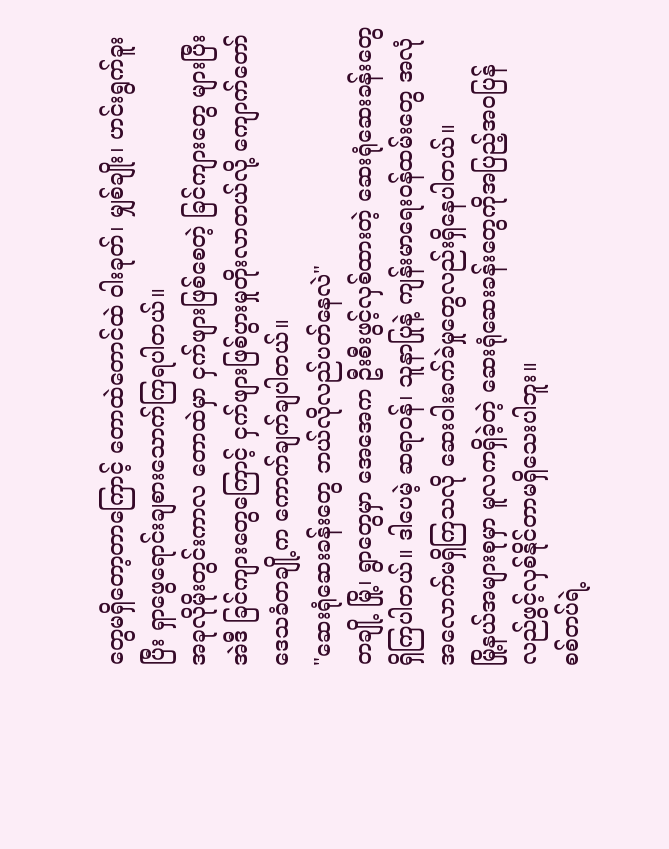တွေမရှိတော့တာကြောင့် တောထဲတောင်ထဲ ဝါးခုတ်၊ မျှစ်ချိုး၊ ဟင်းရွက်ခူးပြီး ရှာဖွေရောင်းချစားသောက်ကြရပါတယ်။
အခုလိုမိုးတွင်းကာလ တောထဲမှာ ငှက်ဖျားဖြစ်စေတဲ့ ခြင်ကျားတွေ များပြီး အဲဒီ ခြင်ကျားတွေကြောင့် ငှက်ဖျားဖြစ်ပွားမှုတိုးလာတယ်လို့ ကျောက်တော် ဒေသခံတချို့က ကောက်ချက်ချပါတယ်။
"ဆေးရုံဆေးခန်းတွေ ဘယ်လိုလည်ပတ်နေလဲ"
တချို့ မြို့၊ ရွာတွေမှာ အေအေက ဦးစီးဖွင့်လှစ်ထားတဲ့ ဆေးရုံဆေးခန်းတွေရှိကြပါတယ်။ ဒါပေမဲ့ ဆရာဝန်၊ သူနာပြုနဲ့ ကျန်းမာရေးဝန်ထမ်းတွေ အလုံအလောက်မရှိကြသလို ဆေးဝါးခက်ခဲမှုတွေလည်းရှိနေပါတယ်။
မြို့နယ်အများစုမှာ မူလကရှိခဲ့တဲ့ ဆေးရုံဆေးခန်းတွေကိုအပြည့်အဝပြန်လည်ဖွင့်လှစ်နိုင်တာမရှိသေးပါဘူး။
စစ်တပ်ရဲ့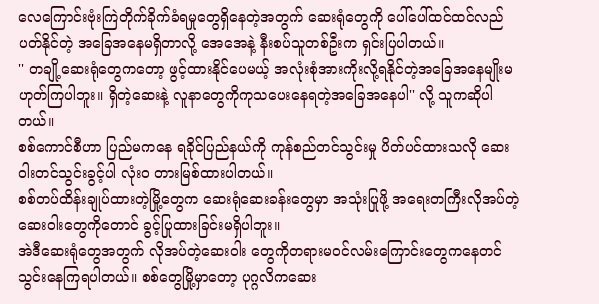လေကြောင်းဗုံးကြဲတိုက်ခိုက်ခံရမှုတွေရှိနေတဲ့အတွက် ဆေးရုံတွေကို ပေါ်ပေါ်ထင်ထင်လည်ပတ်နိုင်တဲ့ အခြေအနေမရှိတာလို့ အေအေနဲ့ နီးစပ်သူတစ်ဦးက ရှင်းပြပါတယ်။
'' တချို့ဆေးရုံတွေကတော့ ဖွင့်ထားနိုင်ပေမယ့် အလုံးစုံအားကိုးလို့ရနိုင်တဲ့အခြေအနေမျိုးမဟုတ်ကြပါဘူး။ ရှိတဲ့ဆေးနဲ့ လူနာတွေကိုကုသပေးနေရတဲ့အခြေအနေပါ'' လို့ သူကဆိုပါတယ်။
စစ်ကောင်စီဟာ ပြည်မကနေ ရခိုင်ပြည်နယ်ကို ကုန်စည်တင်သွင်းမှု ပိတ်ပင်ထားသလို ဆေးဝါးတင်သွင်းခွင့်ပါ လုံးဝ တားမြစ်ထားပါတယ်။
စစ်တပ်ထိန်းချုပ်ထားတဲ့မြို့တွေက ဆေးရုံဆေးခန်းတွေမှာ အသုံးပြုဖို့ အရေးတကြီးလိုအပ်တဲ့ ဆေးဝါးတွေကိုတောင် ခွင့်ပြုထားခြင်းမရှိပါဘူး။
အဲဒီဆေးရုံတွေအတွက် လိုအပ်တဲ့ဆေးဝါး တွေကိုတရားမဝင်လမ်းကြောင်းတွေကနေတင်သွင်းနေကြရပါတယ်။ စစ်တွေမြို့မှာတော့ ပုဂ္ဂလိကဆေး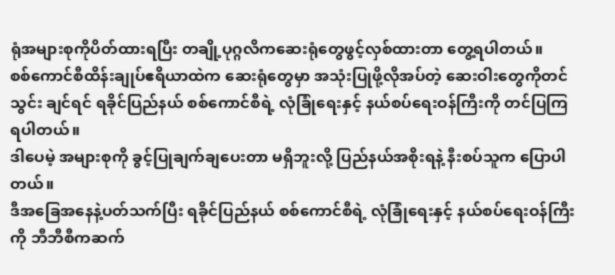ရုံအများစုကိုပိတ်ထားရပြီး တချို့ပုဂ္ဂလိကဆေးရုံတွေဖွင့်လှစ်ထားတာ တွေ့ရပါတယ်။
စစ်ကောင်စီထိန်းချုပ်ဧရိယာထဲက ဆေးရုံတွေမှာ အသုံးပြုဖို့လိုအပ်တဲ့ ဆေးဝါးတွေကိုတင်သွင်း ချင်ရင် ရခိုင်ပြည်နယ် စစ်ကောင်စီရဲ့ လုံခြုံရေးနှင့် နယ်စပ်ရေးဝန်ကြီးကို တင်ပြကြရပါတယ်။
ဒါပေမဲ့ အများစုကို ခွင့်ပြုချက်ချပေးတာ မရှိဘူးလို့ ပြည်နယ်အစိုးရနဲ့ နီးစပ်သူက ပြောပါတယ်။
ဒီအခြေအနေနဲ့ပတ်သက်ပြီး ရခိုင်ပြည်နယ် စစ်ကောင်စီရဲ့ လုံခြုံရေးနှင့် နယ်စပ်ရေးဝန်ကြီးကို ဘီဘီစီကဆက်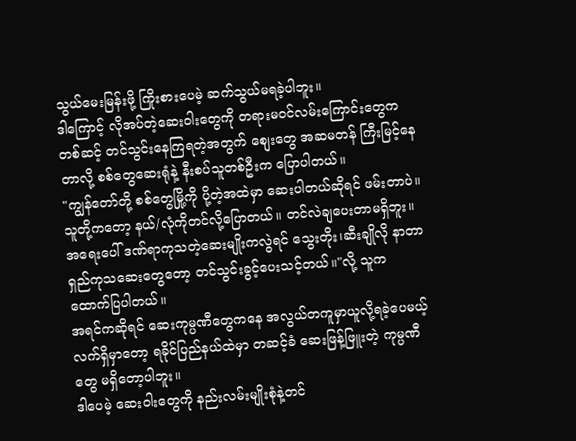သွယ်မေးမြန်းဖို့ ကြိုးစားပေမဲ့ ဆက်သွယ်မရခဲ့ပါဘူး။
ဒါကြောင့် လိုအပ်တဲ့ဆေးဝါးတွေကို တရားမဝင်လမ်းကြောင်းတွေကတစ်ဆင့် တင်သွင်းနေကြရတဲ့အတွက် စျေးတွေ အဆမတန် ကြီးမြင့်နေတာလို့ စစ်တွေဆေးရုံနဲ့ နီးစပ်သူတစ်ဦးက ပြောပါတယ်။
"ကျွန်တော်တို့ စစ်တွေမြို့ကို ပို့တဲ့အထဲမှာ ဆေးပါတယ်ဆိုရင် ဖမ်းတာပဲ။ သူတို့ကတော့ နယ်/လုံကိုတင်လို့ပြောတယ်။ တင်လဲချပေးတာမရှိဘူး။ အရေးပေါ် ဒဏ်ရာကုသတဲ့ဆေးမျိုးကလွဲရင် သွေးတိုး၊ဆီးချိုလို နာတာရှည်ကုသဆေးတွေတော့ တင်သွင်းခွင့်ပေးသင့်တယ်။"လို့ သူက ထောက်ပြပါတယ်။
အရင်ကဆိုရင် ဆေးကုမ္ပဏီတွေကနေ အလွယ်တကူမှာယူလို့ရခဲ့ပေမယ့် လက်ရှိမှာတော့ ရခိုင်ပြည်နယ်ထဲမှာ တဆင့်ခံ ဆေးဖြန့်ဖြူးတဲ့ ကုမ္ပဏီတွေ မရှိတော့ပါဘူး။
ဒါပေမဲ့ ဆေးဝါးတွေကို နည်းလမ်းမျိုးစုံနဲ့တင်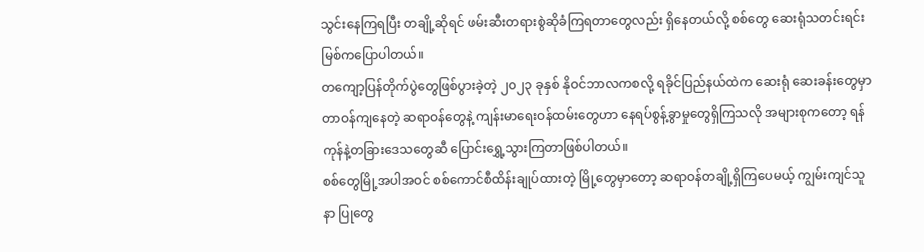သွင်းနေကြရပြီး တချို့ဆိုရင် ဖမ်းဆီးတရားစွဲဆိုခံကြရတာတွေလည်း ရှိနေတယ်လို့ စစ်တွေ ဆေးရုံသတင်းရင်းမြစ်ကပြောပါတယ်။
တကျော့ပြန်တိုက်ပွဲတွေဖြစ်ပွားခဲ့တဲ့ ၂၀၂၃ ခုနှစ် နိုဝင်ဘာလကစလို့ ရခိုင်ပြည်နယ်ထဲက ဆေးရုံ ဆေးခန်းတွေမှာ တာဝန်ကျနေတဲ့ ဆရာဝန်တွေနဲ့ ကျန်းမာရေးဝန်ထမ်းတွေဟာ နေရပ်စွန့်ခွာမှုတွေရှိကြသလို အများစုကတော့ ရန်ကုန်နဲ့တခြားဒေသတွေဆီ ပြောင်းရွှေ့သွားကြတာဖြစ်ပါတယ်။
စစ်တွေမြို့အပါအဝင် စစ်ကောင်စီထိန်းချုပ်ထားတဲ့ မြို့တွေမှာတော့ ဆရာဝန်တချို့ရှိကြပေမယ့် ကျွမ်းကျင်သူနာ ပြုတွေ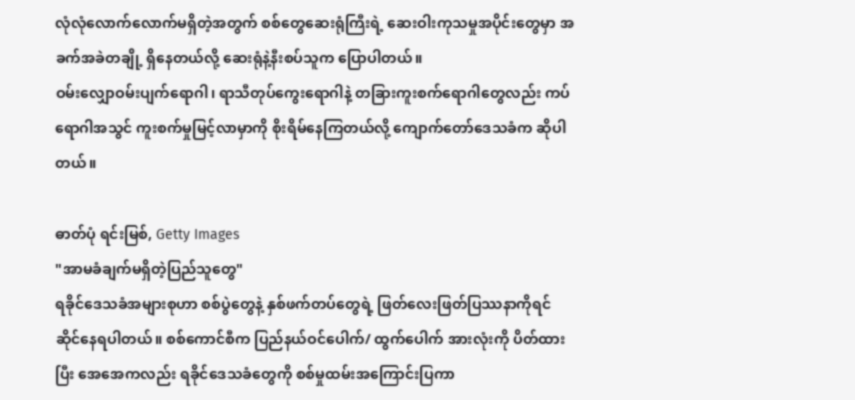လုံလုံလောက်လောက်မရှိတဲ့အတွက် စစ်တွေဆေးရုံကြီးရဲ့ ဆေးဝါးကုသမှုအပိုင်းတွေမှာ အခက်အခဲတချို့ ရှိနေတယ်လို့ ဆေးရုံနဲ့နီးစပ်သူက ပြောပါတယ်။
ဝမ်းလျှောဝမ်းပျက်ရောဂါ၊ ရာသီတုပ်ကွေးရောဂါနဲ့ တခြားကူးစက်ရောဂါတွေလည်း ကပ်ရောဂါအသွင် ကူးစက်မှုမြင့်လာမှာကို စိုးရိမ်နေကြတယ်လို့ ကျောက်တော်ဒေသခံက ဆိုပါတယ်။

ဓာတ်ပုံ ရင်းမြစ်, Getty Images
"အာမခံချက်မရှိတဲ့ပြည်သူတွေ"
ရခိုင်ဒေသခံအများစုဟာ စစ်ပွဲတွေနဲ့ နှစ်ဖက်တပ်တွေရဲ့ ဖြတ်လေးဖြတ်ပြဿနာကိုရင်ဆိုင်နေရပါတယ်။ စစ်ကောင်စီက ပြည်နယ်ဝင်ပေါက်/ ထွက်ပေါက် အားလုံးကို ပိတ်ထားပြီး အေအေကလည်း ရခိုင်ဒေသခံတွေကို စစ်မှုထမ်းအကြောင်းပြကာ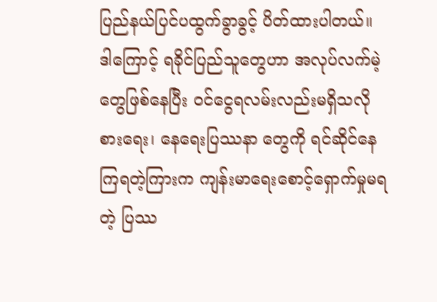ပြည်နယ်ပြင်ပထွက်ခွာခွင့် ပိတ်ထားပါတယ်။
ဒါကြောင့် ရခိုင်ပြည်သူတွေဟာ အလုပ်လက်မဲ့တွေဖြစ်နေပြီး ဝင်ငွေရလမ်းလည်းမရှိသလို စားရေး၊ နေရေးပြဿနာ တွေကို ရင်ဆိုင်နေကြရတဲ့ကြားက ကျန်းမာရေးစောင့်ရှောက်မှုမရတဲ့ ပြဿ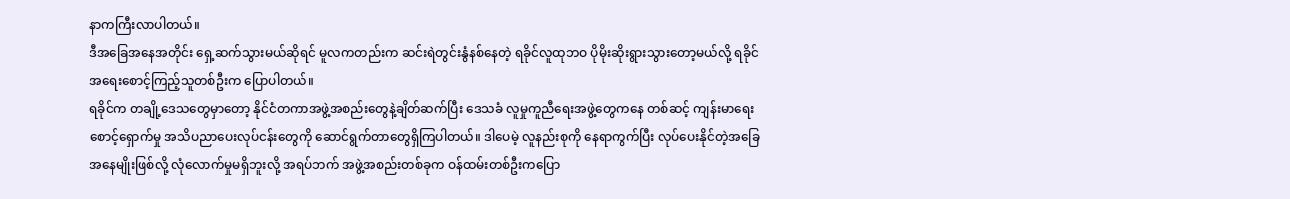နာကကြီးလာပါတယ်။
ဒီအခြေအနေအတိုင်း ရှေ့ဆက်သွားမယ်ဆိုရင် မူလကတည်းက ဆင်းရဲတွင်းနွံနစ်နေတဲ့ ရခိုင်လူထုဘဝ ပိုမိုးဆိုးရွားသွားတော့မယ်လို့ ရခိုင်အရေးစောင့်ကြည့်သူတစ်ဦးက ပြောပါတယ်။
ရခိုင်က တချို့ဒေသတွေမှာတော့ နိုင်ငံတကာအဖွဲ့အစည်းတွေနဲ့ချိတ်ဆက်ပြီး ဒေသခံ လူမှုကူညီရေးအဖွဲ့တွေကနေ တစ်ဆင့် ကျန်းမာရေးစောင့်ရှောက်မှု အသိပညာပေးလုပ်ငန်းတွေကို ဆောင်ရွက်တာတွေရှိကြပါတယ်။ ဒါပေမဲ့ လူနည်းစုကို နေရာကွက်ပြီး လုပ်ပေးနိုင်တဲ့အခြေအနေမျိုးဖြစ်လို့ လုံလောက်မှုမရှိဘူးလို့ အရပ်ဘက် အဖွဲ့အစည်းတစ်ခုက ဝန်ထမ်းတစ်ဦးကပြော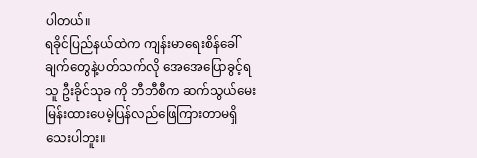ပါတယ်။
ရခိုင်ပြည်နယ်ထဲက ကျန်းမာရေးစိန်ခေါ်ချက်တွေနဲ့ပတ်သက်လို အေအေပြောခွင့်ရသူ ဦးခိုင်သုခ ကို ဘီဘီစီက ဆက်သွယ်မေးမြန်းထားပေမဲ့ပြန်လည်ဖြေကြားတာမရှိသေးပါဘူး။